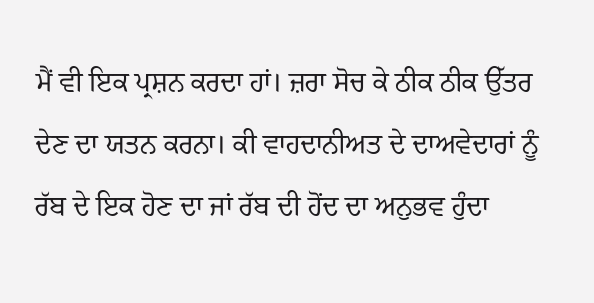ਮੈਂ ਵੀ ਇਕ ਪ੍ਰਸ਼ਨ ਕਰਦਾ ਹਾਂ। ਜ਼ਰਾ ਸੋਚ ਕੇ ਠੀਕ ਠੀਕ ਉੱਤਰ ਦੇਣ ਦਾ ਯਤਨ ਕਰਨਾ। ਕੀ ਵਾਹਦਾਨੀਅਤ ਦੇ ਦਾਅਵੇਦਾਰਾਂ ਨੂੰ ਰੱਬ ਦੇ ਇਕ ਹੋਣ ਦਾ ਜਾਂ ਰੱਬ ਦੀ ਹੋਂਦ ਦਾ ਅਨੁਭਵ ਹੁੰਦਾ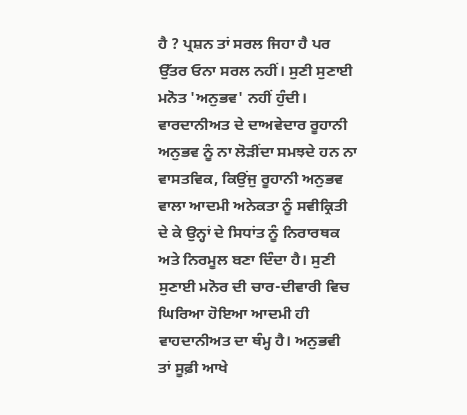ਹੈ ? ਪ੍ਰਸ਼ਨ ਤਾਂ ਸਰਲ ਜਿਹਾ ਹੈ ਪਰ ਉੱਤਰ ਓਨਾ ਸਰਲ ਨਹੀਂ। ਸੁਣੀ ਸੁਣਾਈ ਮਨੋਤ 'ਅਨੁਭਵ' ਨਹੀਂ ਹੁੰਦੀ। ਵਾਰਦਾਨੀਅਤ ਦੇ ਦਾਅਵੇਦਾਰ ਰੂਹਾਨੀ ਅਨੁਭਵ ਨੂੰ ਨਾ ਲੋੜੀਂਦਾ ਸਮਝਦੇ ਹਨ ਨਾ ਵਾਸਤਵਿਕ, ਕਿਉਂਜੁ ਰੂਹਾਨੀ ਅਨੁਭਵ ਵਾਲਾ ਆਦਮੀ ਅਨੇਕਤਾ ਨੂੰ ਸਵੀਕ੍ਰਿਤੀ ਦੇ ਕੇ ਉਨ੍ਹਾਂ ਦੇ ਸਿਧਾਂਤ ਨੂੰ ਨਿਰਾਰਥਕ ਅਤੇ ਨਿਰਮੂਲ ਬਣਾ ਦਿੰਦਾ ਹੈ। ਸੁਣੀ ਸੁਣਾਈ ਮਨੋਰ ਦੀ ਚਾਰ-ਦੀਵਾਰੀ ਵਿਚ ਘਿਰਿਆ ਹੋਇਆ ਆਦਮੀ ਹੀ ਵਾਹਦਾਨੀਅਤ ਦਾ ਥੰਮ੍ਹ ਹੈ। ਅਨੁਭਵੀ ਤਾਂ ਸੂਫ਼ੀ ਆਖੇ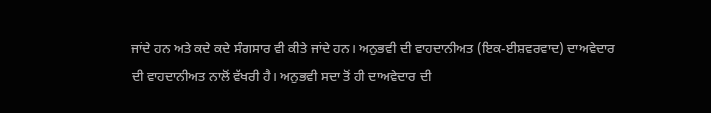ਜਾਂਦੇ ਹਨ ਅਤੇ ਕਦੇ ਕਦੇ ਸੰਗਸਾਰ ਵੀ ਕੀਤੇ ਜਾਂਦੇ ਹਨ। ਅਨੁਭਵੀ ਦੀ ਵਾਹਦਾਨੀਅਤ (ਇਕ-ਈਸ਼ਵਰਵਾਦ) ਦਾਅਵੇਦਾਰ ਦੀ ਵਾਹਦਾਨੀਅਤ ਨਾਲੋਂ ਵੱਖਰੀ ਹੈ। ਅਨੁਭਵੀ ਸਦਾ ਤੋਂ ਹੀ ਦਾਅਵੇਦਾਰ ਦੀ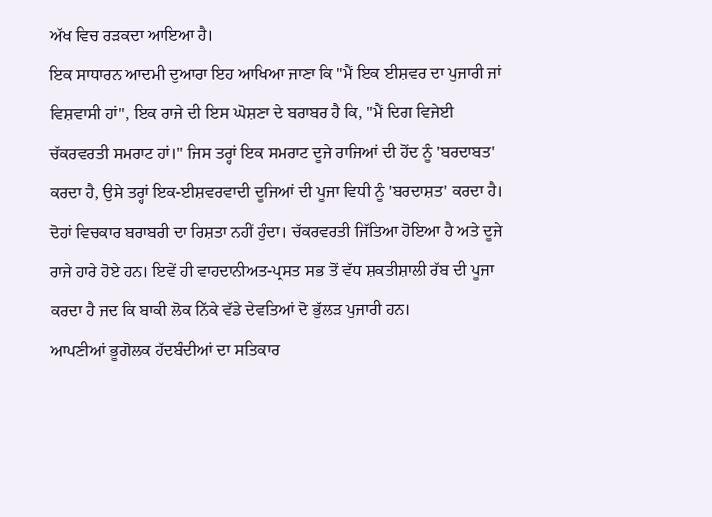ਅੱਖ ਵਿਚ ਰੜਕਦਾ ਆਇਆ ਹੈ।
ਇਕ ਸਾਧਾਰਨ ਆਦਮੀ ਦੁਆਰਾ ਇਹ ਆਖਿਆ ਜਾਣਾ ਕਿ "ਮੈਂ ਇਕ ਈਸ਼ਵਰ ਦਾ ਪੁਜਾਰੀ ਜਾਂ ਵਿਸ਼ਵਾਸੀ ਹਾਂ", ਇਕ ਰਾਜੇ ਦੀ ਇਸ ਘੋਸ਼ਣਾ ਦੇ ਬਰਾਬਰ ਹੈ ਕਿ, "ਮੈਂ ਦਿਗ ਵਿਜੇਈ ਚੱਕਰਵਰਤੀ ਸਮਰਾਟ ਹਾਂ।" ਜਿਸ ਤਰ੍ਹਾਂ ਇਕ ਸਮਰਾਟ ਦੂਜੇ ਰਾਜਿਆਂ ਦੀ ਹੋਂਦ ਨੂੰ 'ਬਰਦਾਬਤ' ਕਰਦਾ ਹੈ, ਉਸੇ ਤਰ੍ਹਾਂ ਇਕ-ਈਸ਼ਵਰਵਾਦੀ ਦੂਜਿਆਂ ਦੀ ਪੂਜਾ ਵਿਧੀ ਨੂੰ 'ਬਰਦਾਸ਼ਤ' ਕਰਦਾ ਹੈ। ਦੋਹਾਂ ਵਿਚਕਾਰ ਬਰਾਬਰੀ ਦਾ ਰਿਸ਼ਤਾ ਨਹੀਂ ਹੁੰਦਾ। ਚੱਕਰਵਰਤੀ ਜਿੱਤਿਆ ਹੋਇਆ ਹੈ ਅਤੇ ਦੂਜੇ ਰਾਜੇ ਹਾਰੇ ਹੋਏ ਹਨ। ਇਵੇਂ ਹੀ ਵਾਹਦਾਨੀਅਤ-ਪ੍ਰਸਤ ਸਭ ਤੋਂ ਵੱਧ ਸ਼ਕਤੀਸ਼ਾਲੀ ਰੱਬ ਦੀ ਪੂਜਾ ਕਰਦਾ ਹੈ ਜਦ ਕਿ ਬਾਕੀ ਲੋਕ ਨਿੱਕੇ ਵੱਡੇ ਦੇਵਤਿਆਂ ਦੋ ਭੁੱਲੜ ਪੁਜਾਰੀ ਹਨ।
ਆਪਣੀਆਂ ਭੂਗੋਲਕ ਹੱਦਬੰਦੀਆਂ ਦਾ ਸਤਿਕਾਰ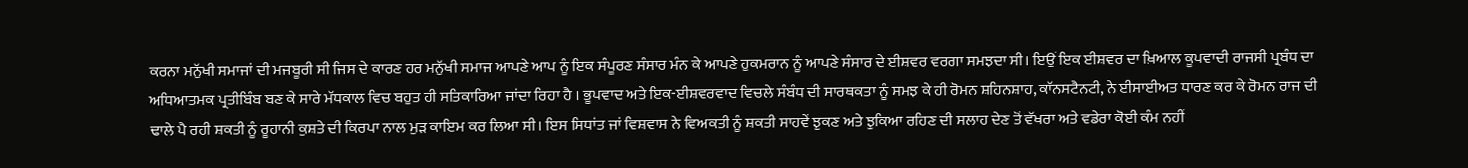ਕਰਨਾ ਮਨੁੱਖੀ ਸਮਾਜਾਂ ਦੀ ਮਜਬੂਰੀ ਸੀ ਜਿਸ ਦੇ ਕਾਰਣ ਹਰ ਮਨੁੱਖੀ ਸਮਾਜ ਆਪਣੇ ਆਪ ਨੂੰ ਇਕ ਸੰਪੂਰਣ ਸੰਸਾਰ ਮੰਨ ਕੇ ਆਪਣੇ ਹੁਕਮਰਾਨ ਨੂੰ ਆਪਣੇ ਸੰਸਾਰ ਦੇ ਈਸ਼ਵਰ ਵਰਗਾ ਸਮਝਦਾ ਸੀ। ਇਉਂ ਇਕ ਈਸ਼ਵਰ ਦਾ ਖ਼ਿਆਲ ਕੂਪਵਾਦੀ ਰਾਜਸੀ ਪ੍ਰਬੰਧ ਦਾ ਅਧਿਆਤਮਕ ਪ੍ਰਤੀਬਿੰਬ ਬਣ ਕੇ ਸਾਰੇ ਮੱਧਕਾਲ ਵਿਚ ਬਹੁਤ ਹੀ ਸਤਿਕਾਰਿਆ ਜਾਂਦਾ ਰਿਹਾ ਹੈ । ਭੂਪਵਾਦ ਅਤੇ ਇਕ-ਈਸ਼ਵਰਵਾਦ ਵਿਚਲੇ ਸੰਬੰਧ ਦੀ ਸਾਰਥਕਤਾ ਨੂੰ ਸਮਝ ਕੇ ਹੀ ਰੋਮਨ ਸ਼ਹਿਨਸ਼ਾਹ, ਕਾੱਨਸਟੈਨਟੀ, ਨੇ ਈਸਾਈਅਤ ਧਾਰਣ ਕਰ ਕੇ ਰੋਮਨ ਰਾਜ ਦੀ ਢਾਲੇ ਪੈ ਰਹੀ ਸ਼ਕਤੀ ਨੂੰ ਰੂਹਾਨੀ ਕੁਸ਼ਤੇ ਦੀ ਕਿਰਪਾ ਨਾਲ ਮੁੜ ਕਾਇਮ ਕਰ ਲਿਆ ਸੀ। ਇਸ ਸਿਧਾਂਤ ਜਾਂ ਵਿਸ਼ਵਾਸ ਨੇ ਵਿਅਕਤੀ ਨੂੰ ਸ਼ਕਤੀ ਸਾਹਵੇਂ ਝੁਕਣ ਅਤੇ ਝੁਕਿਆ ਰਹਿਣ ਦੀ ਸਲਾਹ ਦੇਣ ਤੋਂ ਵੱਖਰਾ ਅਤੇ ਵਡੇਰਾ ਕੋਈ ਕੰਮ ਨਹੀਂ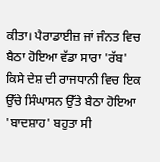ਕੀਤਾ। ਪੈਰਾਡਾਈਜ਼ ਜਾਂ ਜੰਨਤ ਵਿਚ ਬੈਠਾ ਹੋਇਆ ਵੱਡਾ ਸਾਰਾ 'ਰੱਬ' ਕਿਸੇ ਦੇਸ਼ ਦੀ ਰਾਜਧਾਨੀ ਵਿਚ ਇਕ ਉੱਚੇ ਸਿੰਘਾਸਨ ਉੱਤੇ ਬੈਠਾ ਹੋਇਆ 'ਬਾਦਸ਼ਾਹ' ਬਹੁਤਾ ਸੀ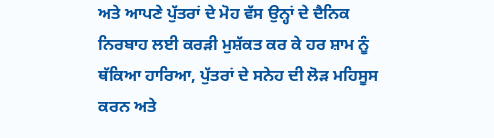ਅਤੇ ਆਪਣੇ ਪੁੱਤਰਾਂ ਦੇ ਮੋਹ ਵੱਸ ਉਨ੍ਹਾਂ ਦੇ ਦੈਨਿਕ ਨਿਰਬਾਹ ਲਈ ਕਰੜੀ ਮੁਸ਼ੱਕਤ ਕਰ ਕੇ ਹਰ ਸ਼ਾਮ ਨੂੰ ਥੱਕਿਆ ਹਾਰਿਆ, ਪੁੱਤਰਾਂ ਦੇ ਸਨੇਹ ਦੀ ਲੋੜ ਮਹਿਸੂਸ ਕਰਨ ਅਤੇ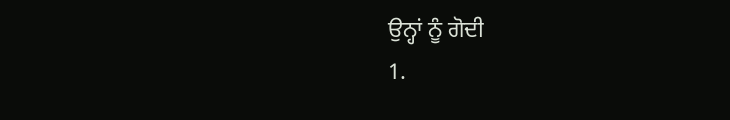ਉਨ੍ਹਾਂ ਨੂੰ ਗੋਦੀ
1.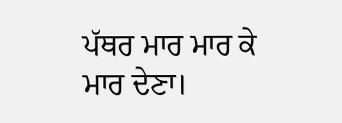ਪੱਥਰ ਮਾਰ ਮਾਰ ਕੇ ਮਾਰ ਦੇਣਾ।